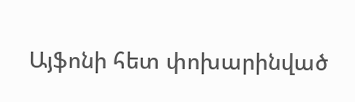Այֆոնի հետ փոխարինված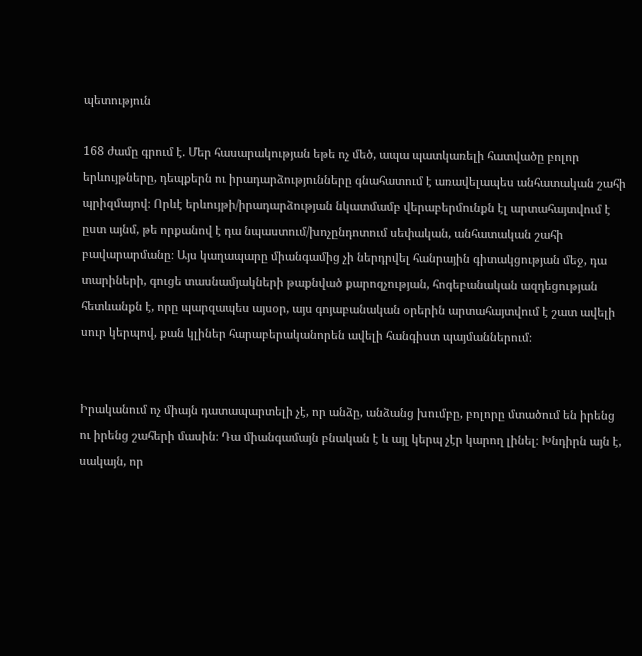պետություն

168 ժամը գրում է. Մեր հասարակության եթե ոչ մեծ, ապա պատկառելի հատվածը բոլոր երևույթները, դեպքերն ու իրադարձությունները գնահատում է առավելապես անհատական շահի պրիզմայով։ Որևէ երևույթի/իրադարձության նկատմամբ վերաբերմունքն էլ արտահայտվում է ըստ այնմ, թե որքանով է դա նպաստում/խոչընդոտում սեփական, անհատական շահի բավարարմանը։ Այս կաղապարը միանգամից չի ներդրվել հանրային գիտակցության մեջ, դա տարիների, գուցե տասնամյակների թաքնված քարոզչության, հոգեբանական ազդեցության հետևանքն է, որը պարզապես այսօր, այս գոյաբանական օրերին արտահայտվում է շատ ավելի սուր կերպով, քան կլիներ հարաբերականորեն ավելի հանգիստ պայմաններում։


Իրականում ոչ միայն դատապարտելի չէ, որ անձը, անձանց խումբը, բոլորը մտածում են իրենց ու իրենց շահերի մասին։ Դա միանգամայն բնական է և այլ կերպ չէր կարող լինել։ Խնդիրն այն է, սակայն, որ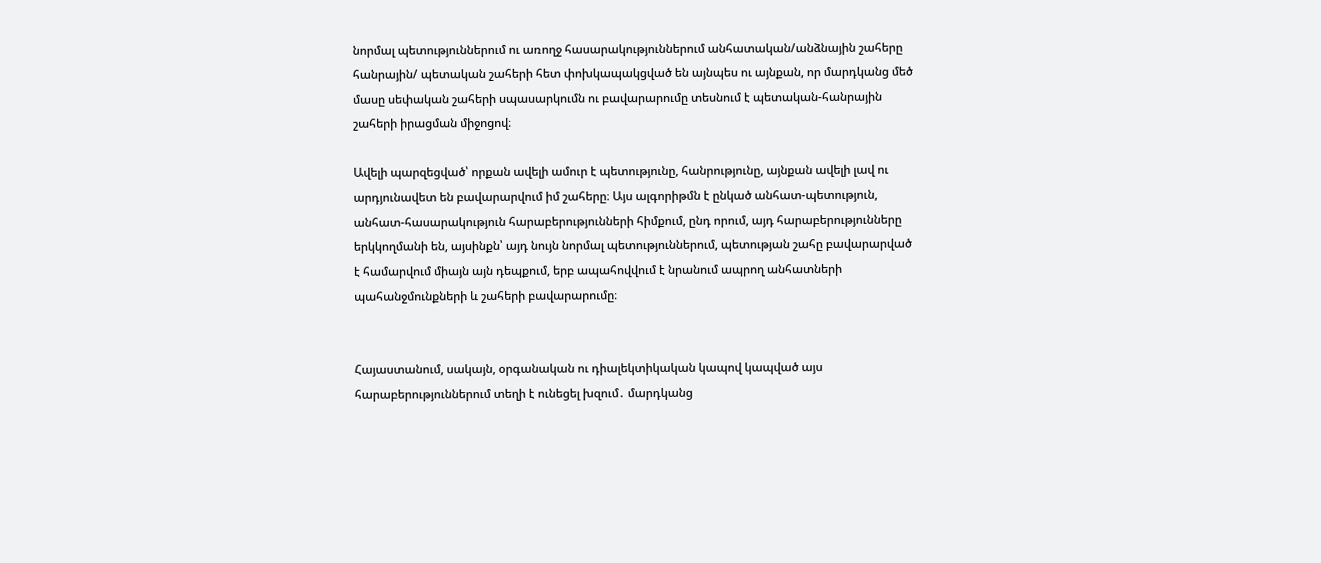նորմալ պետություններում ու առողջ հասարակություններում անհատական/անձնային շահերը հանրային/ պետական շահերի հետ փոխկապակցված են այնպես ու այնքան, որ մարդկանց մեծ մասը սեփական շահերի սպասարկումն ու բավարարումը տեսնում է պետական-հանրային շահերի իրացման միջոցով։

Ավելի պարզեցված՝ որքան ավելի ամուր է պետությունը, հանրությունը, այնքան ավելի լավ ու արդյունավետ են բավարարվում իմ շահերը։ Այս ալգորիթմն է ընկած անհատ-պետություն, անհատ-հասարակություն հարաբերությունների հիմքում, ընդ որում, այդ հարաբերությունները երկկողմանի են, այսինքն՝ այդ նույն նորմալ պետություններում, պետության շահը բավարարված է համարվում միայն այն դեպքում, երբ ապահովվում է նրանում ապրող անհատների պահանջմունքների և շահերի բավարարումը։


Հայաստանում, սակայն, օրգանական ու դիալեկտիկական կապով կապված այս հարաբերություններում տեղի է ունեցել խզում․ մարդկանց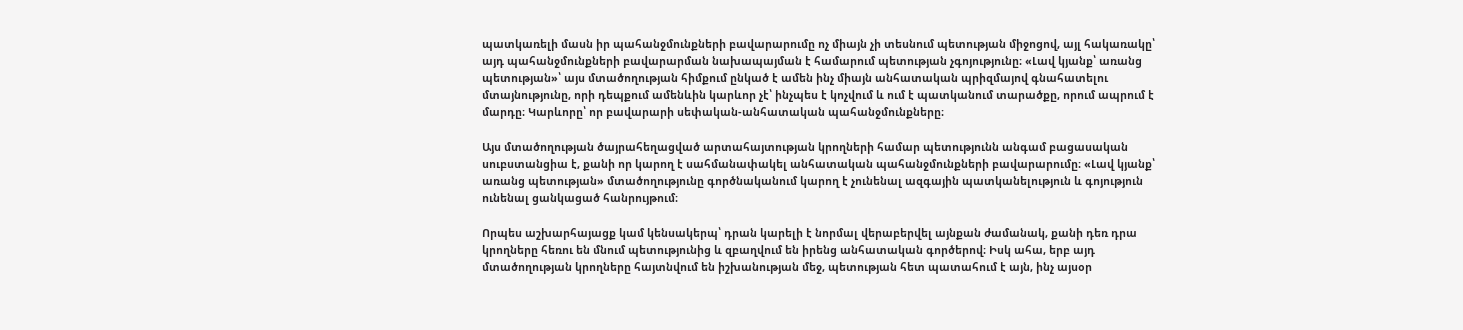պատկառելի մասն իր պահանջմունքների բավարարումը ոչ միայն չի տեսնում պետության միջոցով, այլ հակառակը՝ այդ պահանջմունքների բավարարման նախապայման է համարում պետության չգոյությունը։ «Լավ կյանք՝ առանց պետության»՝ այս մտածողության հիմքում ընկած է ամեն ինչ միայն անհատական պրիզմայով գնահատելու մտայնությունը, որի դեպքում ամենևին կարևոր չէ՝ ինչպես է կոչվում և ում է պատկանում տարածքը, որում ապրում է մարդը։ Կարևորը՝ որ բավարարի սեփական-անհատական պահանջմունքները։

Այս մտածողության ծայրահեղացված արտահայտության կրողների համար պետությունն անգամ բացասական սուբստանցիա է, քանի որ կարող է սահմանափակել անհատական պահանջմունքների բավարարումը։ «Լավ կյանք՝ առանց պետության» մտածողությունը գործնականում կարող է չունենալ ազգային պատկանելություն և գոյություն ունենալ ցանկացած հանրույթում։

Որպես աշխարհայացք կամ կենսակերպ՝ դրան կարելի է նորմալ վերաբերվել այնքան ժամանակ, քանի դեռ դրա կրողները հեռու են մնում պետությունից և զբաղվում են իրենց անհատական գործերով։ Իսկ ահա, երբ այդ մտածողության կրողները հայտնվում են իշխանության մեջ, պետության հետ պատահում է այն, ինչ այսօր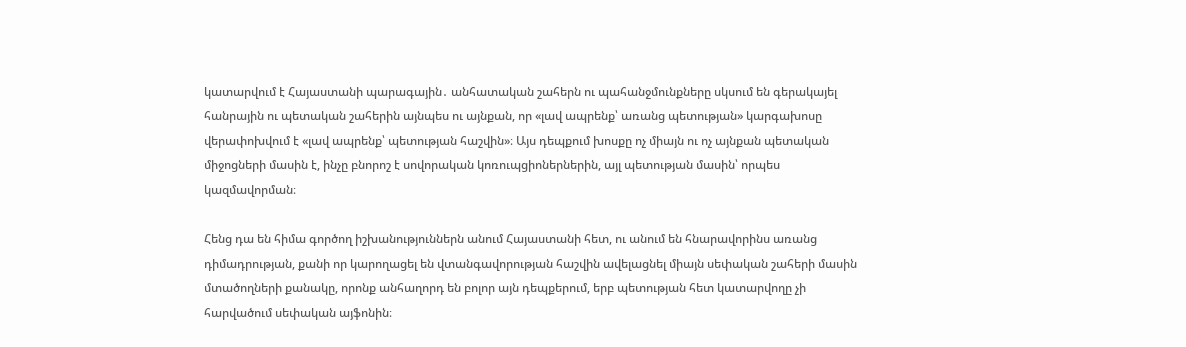կատարվում է Հայաստանի պարագային․ անհատական շահերն ու պահանջմունքները սկսում են գերակայել հանրային ու պետական շահերին այնպես ու այնքան, որ «լավ ապրենք՝ առանց պետության» կարգախոսը վերափոխվում է «լավ ապրենք՝ պետության հաշվին»։ Այս դեպքում խոսքը ոչ միայն ու ոչ այնքան պետական միջոցների մասին է, ինչը բնորոշ է սովորական կոռուպցիոներներին, այլ պետության մասին՝ որպես կազմավորման։

Հենց դա են հիմա գործող իշխանություններն անում Հայաստանի հետ, ու անում են հնարավորինս առանց դիմադրության, քանի որ կարողացել են վտանգավորության հաշվին ավելացնել միայն սեփական շահերի մասին մտածողների քանակը, որոնք անհաղորդ են բոլոր այն դեպքերում, երբ պետության հետ կատարվողը չի հարվածում սեփական այֆոնին։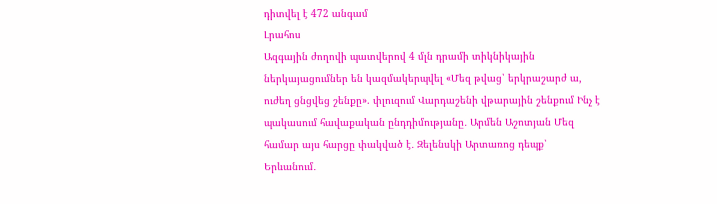դիտվել է 472 անգամ
Լրահոս
Ազգային ժողովի պատվերով 4 մլն դրամի տիկնիկային ներկայացումներ են կազմակերպվել «Մեզ թվաց՝ երկրաշարժ ա, ուժեղ ցնցվեց շենքը». փլուզում Վարդաշենի վթարային շենքում Ինչ է պակասում հավաքական ընդդիմությանը․ Արմեն Աշոտյան Մեզ համար այս հարցը փակված է․ Զելենսկի Արտառոց դեպք՝ Երևանում․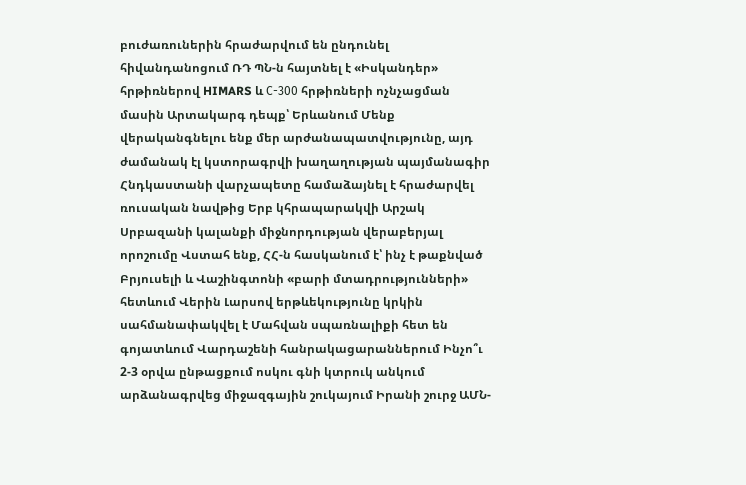բուժառուներին հրաժարվում են ընդունել հիվանդանոցում ՌԴ ՊՆ-ն հայտնել է «Իսկանդեր» հրթիռներով HIMARS և С-300 հրթիռների ոչնչացման մասին Արտակարգ դեպք՝ Երևանում Մենք վերականգնելու ենք մեր արժանապատվությունը, այդ ժամանակ էլ կստորագրվի խաղաղության պայմանագիր Հնդկաստանի վարչապետը համաձայնել է հրաժարվել ռուսական նավթից Երբ կհրապարակվի Արշակ Սրբազանի կալանքի միջնորդության վերաբերյալ որոշումը Վստահ ենք, ՀՀ-ն հասկանում է՝ ինչ է թաքնված Բրյուսելի և Վաշինգտոնի «բարի մտադրությունների» հետևում Վերին Լարսով երթևեկությունը կրկին սահմանափակվել է Մահվան սպառնալիքի հետ են գոյատևում Վարդաշենի հանրակացարաններում Ինչո՞ւ 2-3 օրվա ընթացքում ոսկու գնի կտրուկ անկում արձանագրվեց միջազգային շուկայում Իրանի շուրջ ԱՄՆ-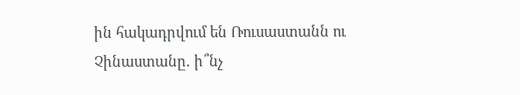ին հակադրվում են Ռուսաստանն ու Չինաստանը. ի՞նչ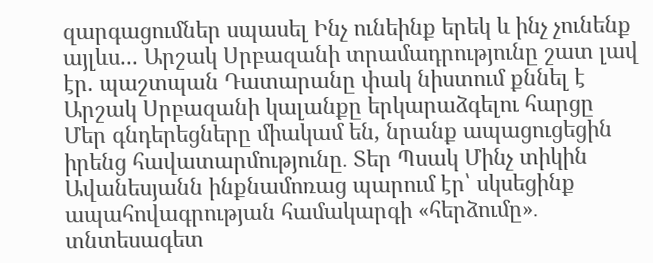զարգացումներ սպասել Ինչ ունեինք երեկ և ինչ չունենք այլևս... Արշակ Սրբազանի տրամադրությունը շատ լավ էր. պաշտպան Դատարանը փակ նիստում քննել է Արշակ Սրբազանի կալանքը երկարաձգելու հարցը Մեր գնդերեցները միակամ են, նրանք ապացուցեցին իրենց հավատարմությունը․ Տեր Պսակ Մինչ տիկին Ավանեսյանն ինքնամոռաց պարում էր՝ սկսեցինք ապահովագրության համակարգի «հերձումը»․ տնտեսագետ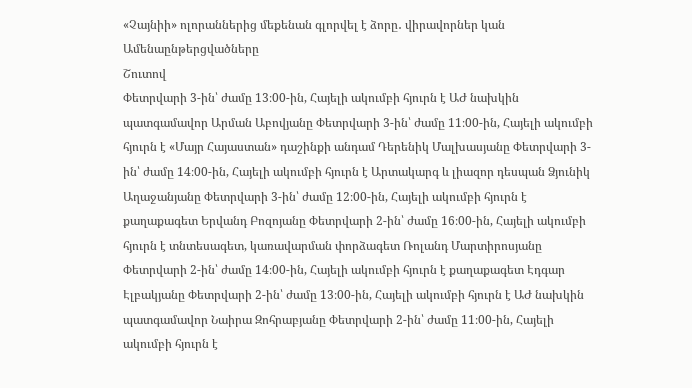«Չայնիի» ոլորաններից մեքենան գլորվել է ձորը․ վիրավորներ կան
Ամենաընթերցվածները
Շուտով
Փետրվարի 3-ին՝ ժամը 13։00-ին, Հայելի ակումբի հյուրն է ԱԺ նախկին պատգամավոր Արման Աբովյանը Փետրվարի 3-ին՝ ժամը 11։00-ին, Հայելի ակումբի հյուրն է «Մայր Հայաստան» դաշինքի անդամ Դերենիկ Մալխասյանը Փետրվարի 3-ին՝ ժամը 14։00-ին, Հայելի ակումբի հյուրն է Արտակարգ և լիազոր դեսպան Ձյունիկ Աղաջանյանը Փետրվարի 3-ին՝ ժամը 12։00-ին, Հայելի ակումբի հյուրն է քաղաքագետ Երվանդ Բոզոյանը Փետրվարի 2-ին՝ ժամը 16։00-ին, Հայելի ակումբի հյուրն է տնտեսագետ, կառավարման փորձագետ Ռոլանդ Մարտիրոսյանը Փետրվարի 2-ին՝ ժամը 14։00-ին, Հայելի ակումբի հյուրն է քաղաքագետ Էդգար Էլբակյանը Փետրվարի 2-ին՝ ժամը 13։00-ին, Հայելի ակումբի հյուրն է ԱԺ նախկին պատգամավոր Նաիրա Զոհրաբյանը Փետրվարի 2-ին՝ ժամը 11։00-ին, Հայելի ակումբի հյուրն է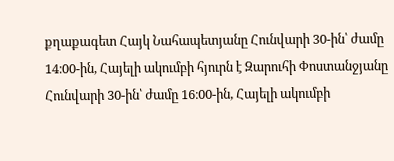քղաքագետ Հայկ Նահապետյանը Հունվարի 30-ին՝ ժամը 14։00-ին, Հայելի ակումբի հյուրն է Զարուհի Փոստանջյանը Հունվարի 30-ին՝ ժամը 16։00-ին, Հայելի ակումբի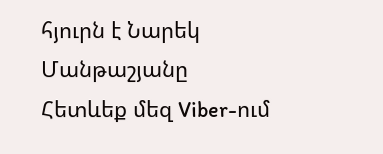հյուրն է Նարեկ Մանթաշյանը
Հետևեք մեզ Viber-ում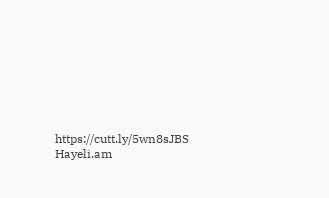https://cutt.ly/5wn8sJBS
Hayeli.am